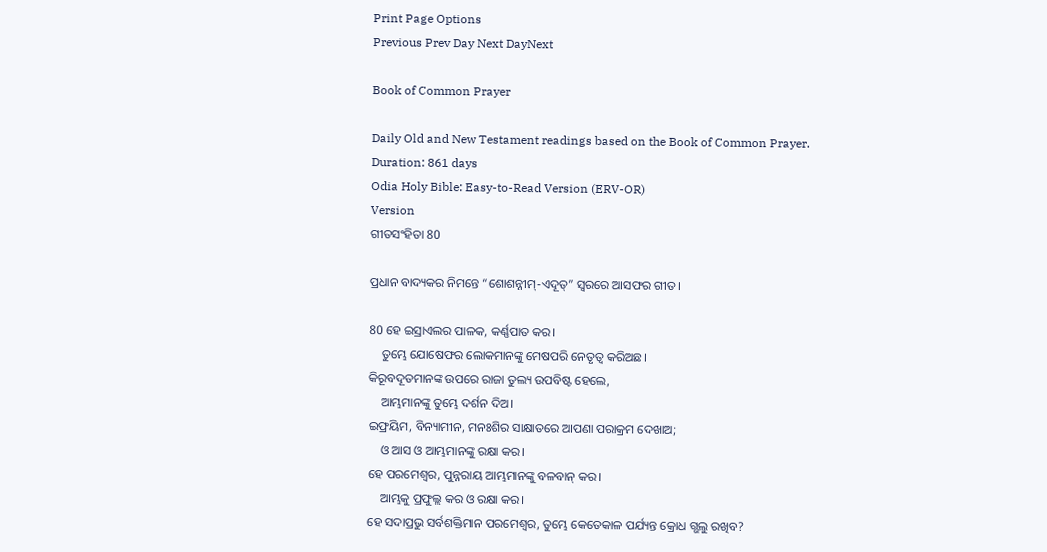Print Page Options
Previous Prev Day Next DayNext

Book of Common Prayer

Daily Old and New Testament readings based on the Book of Common Prayer.
Duration: 861 days
Odia Holy Bible: Easy-to-Read Version (ERV-OR)
Version
ଗୀତସଂହିତା 80

ପ୍ରଧାନ ବାଦ୍ୟକର ନିମନ୍ତେ “ଶୋଶନ୍ନୀମ୍-ଏଦୂତ୍” ସ୍ୱରରେ ଆସଫର ଗୀତ।

80 ହେ ଇସ୍ରାଏଲର ପାଳକ, କର୍ଣ୍ଣପାତ କର।
    ତୁମ୍ଭେ ଯୋଷେଫର ଲୋକମାନଙ୍କୁ ମେଷପରି ନେତୃତ୍ୱ କରିଅଛ।
କିରୂବଦୂତମାନଙ୍କ ଉପରେ ରାଜା ତୁଲ୍ୟ ଉପବିଷ୍ଟ ହେଲେ,
    ଆମ୍ଭମାନଙ୍କୁ ତୁମ୍ଭେ ଦର୍ଶନ ଦିଅ।
ଇଫ୍ରୟିମ, ବିନ୍ୟାମୀନ, ମନଃଶିର ସାକ୍ଷାତରେ ଆପଣା ପରାକ୍ରମ ଦେଖାଅ;
    ଓ ଆସ ଓ ଆମ୍ଭମାନଙ୍କୁ ରକ୍ଷା କର।
ହେ ପରମେଶ୍ୱର, ପୁନ୍ନରାୟ ଆମ୍ଭମାନଙ୍କୁ ବଳବାନ୍ କର।
    ଆମ୍ଭକୁ ପ୍ରଫୁଲ୍ଲ କର ଓ ରକ୍ଷା କର।
ହେ ସଦାପ୍ରଭୁ ସର୍ବଶକ୍ତିମାନ ପରମେଶ୍ୱର, ତୁମ୍ଭେ କେତେକାଳ ପର୍ଯ୍ୟନ୍ତ କ୍ରୋଧ ଗ୍ଭଲୁ ରଖିବ?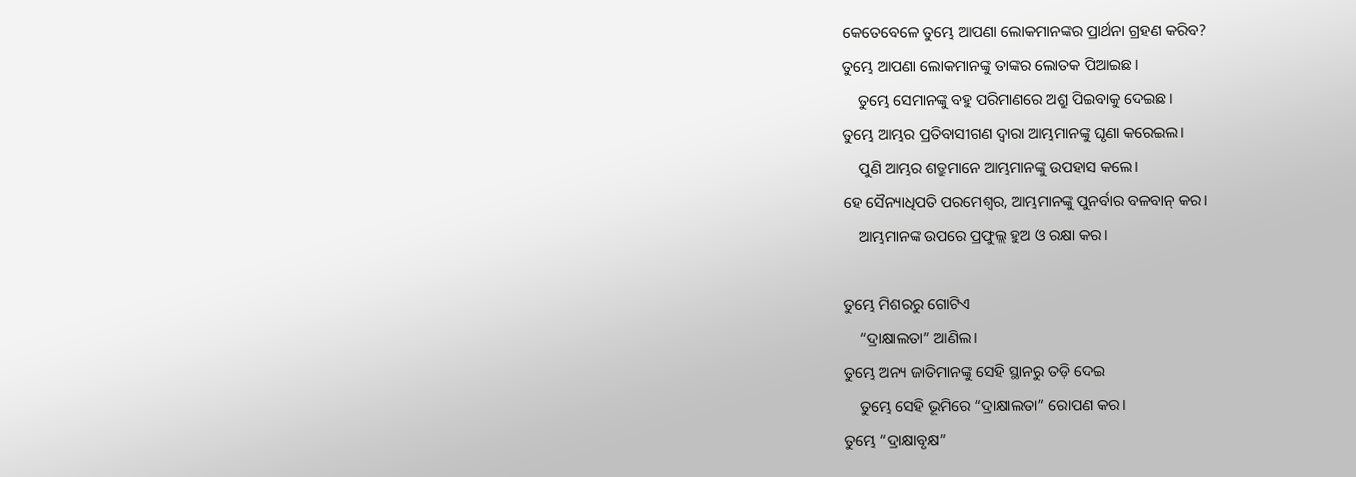କେତେବେଳେ ତୁମ୍ଭେ ଆପଣା ଲୋକମାନଙ୍କର ପ୍ରାର୍ଥନା ଗ୍ରହଣ କରିବ?
ତୁମ୍ଭେ ଆପଣା ଲୋକମାନଙ୍କୁ ତାଙ୍କର ଲୋତକ ପିଆଇଛ।
    ତୁମ୍ଭେ ସେମାନଙ୍କୁ ବହୁ ପରିମାଣରେ ଅଶ୍ରୁ ପିଇବାକୁ ଦେଇଛ।
ତୁମ୍ଭେ ଆମ୍ଭର ପ୍ରତିବାସୀଗଣ ଦ୍ୱାରା ଆମ୍ଭମାନଙ୍କୁ ଘୃଣା କରେଇଲ।
    ପୁଣି ଆମ୍ଭର ଶତ୍ରୁମାନେ ଆମ୍ଭମାନଙ୍କୁ ଉପହାସ କଲେ।
ହେ ସୈନ୍ୟାଧିପତି ପରମେଶ୍ୱର, ଆମ୍ଭମାନଙ୍କୁ ପୁନର୍ବାର ବଳବାନ୍ କର।
    ଆମ୍ଭମାନଙ୍କ ଉପରେ ପ୍ରଫୁଲ୍ଲ ହୁଅ ଓ ରକ୍ଷା କର।

ତୁମ୍ଭେ ମିଶରରୁ ଗୋଟିଏ
    “ଦ୍ରାକ୍ଷାଲତା” ଆଣିଲ।
ତୁମ୍ଭେ ଅନ୍ୟ ଜାତିମାନଙ୍କୁ ସେହି ସ୍ଥାନରୁ ତଡ଼ି ଦେଇ
    ତୁମ୍ଭେ ସେହି ଭୂମିରେ “ଦ୍ରାକ୍ଷାଲତା” ରୋପଣ କର।
ତୁମ୍ଭେ “ଦ୍ରାକ୍ଷାବୃକ୍ଷ”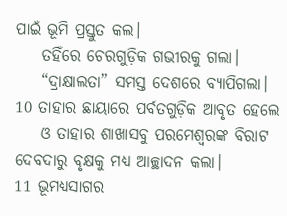ପାଇଁ ଭୂମି ପ୍ରସ୍ତୁତ କଲ।
    ତହିଁରେ ଚେରଗୁଡ଼ିକ ଗଭୀରକୁ ଗଲା।
    “ଦ୍ରାକ୍ଷାଲତା” ସମସ୍ତ ଦେଶରେ ବ୍ୟାପିଗଲା।
10 ତାହାର ଛାୟାରେ ପର୍ବତଗୁଡ଼ିକ ଆବୃତ ହେଲେ
    ଓ ତାହାର ଶାଖାସବୁ ପରମେଶ୍ୱରଙ୍କ ବିରାଟ ଦେବଦାରୁ ବୃକ୍ଷକୁ ମଧ୍ୟ ଆଚ୍ଛାଦନ କଲା।
11 ଭୂମଧ୍ୟସାଗର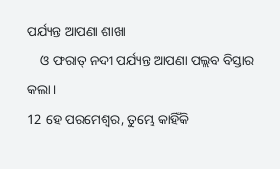ପର୍ଯ୍ୟନ୍ତ ଆପଣା ଶାଖା
    ଓ ଫରାତ୍ ନଦୀ ପର୍ଯ୍ୟନ୍ତ ଆପଣା ପଲ୍ଲବ ବିସ୍ତାର କଲା।
12 ହେ ପରମେଶ୍ୱର, ତୁମ୍ଭେ କାହିଁକି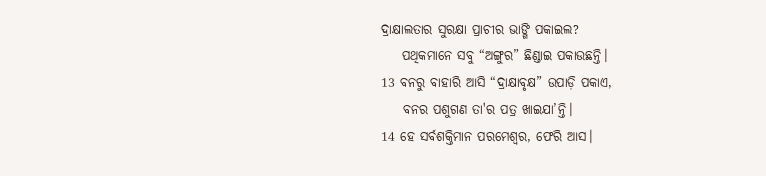ଦ୍ରାକ୍ଷାଲତାର ସୁରକ୍ଷା ପ୍ରାଚୀର ଭାଙ୍ଗି ପକାଇଲ?
    ପଥିକମାନେ ସବୁ “ଅଙ୍ଗୁର” ଛିଣ୍ଡାଇ ପକାଉଛନ୍ତି।
13 ବନରୁ ବାହାରି ଆସି “ଦ୍ରାକ୍ଷାବୃକ୍ଷ” ଉପାଡ଼ି ପକାଏ,
    ବନର ପଶୁଗଣ ତା'ର ପତ୍ର ଖାଇଯା’ନ୍ତି।
14 ହେ ସର୍ବଶକ୍ତିମାନ ପରମେଶ୍ୱର, ଫେରି ଆସ।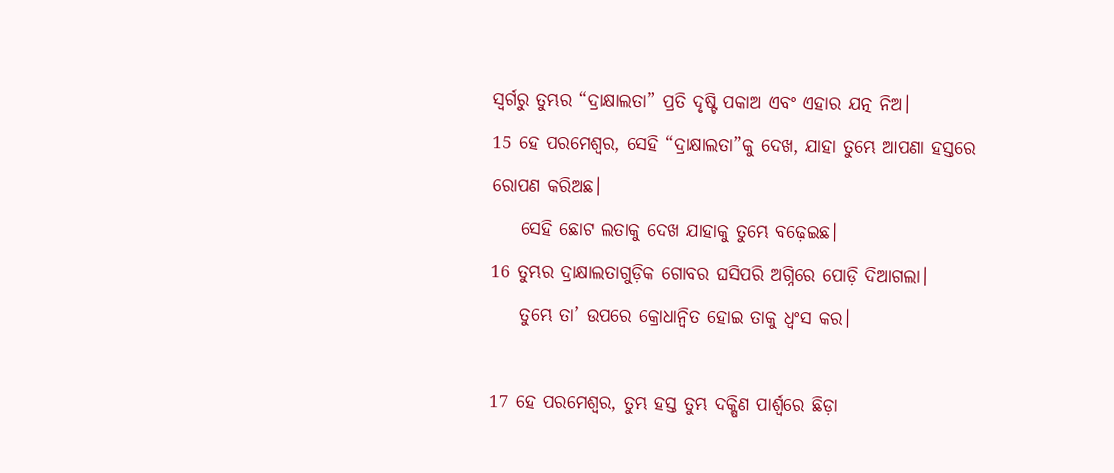ସ୍ୱର୍ଗରୁ ତୁମ୍ଭର “ଦ୍ରାକ୍ଷାଲତା” ପ୍ରତି ଦୃଷ୍ଟି ପକାଅ ଏବଂ ଏହାର ଯତ୍ନ ନିଅ।
15 ହେ ପରମେଶ୍ୱର, ସେହି “ଦ୍ରାକ୍ଷାଲତା”କୁ ଦେଖ, ଯାହା ତୁମ୍ଭେ ଆପଣା ହସ୍ତରେ ରୋପଣ କରିଅଛ।
    ସେହି ଛୋଟ ଲତାକୁ ଦେଖ ଯାହାକୁ ତୁମ୍ଭେ ବଢ଼େଇଛ।
16 ତୁମ୍ଭର ଦ୍ରାକ୍ଷାଲତାଗୁଡ଼ିକ ଗୋବର ଘସିପରି ଅଗ୍ନିରେ ପୋଡ଼ି ଦିଆଗଲା।
    ତୁମ୍ଭେ ତା’ ଉପରେ କ୍ରୋଧାନ୍ୱିତ ହୋଇ ତାକୁ ଧ୍ୱଂସ କର।

17 ହେ ପରମେଶ୍ୱର, ତୁମ୍ଭ ହସ୍ତ ତୁମ୍ଭ ଦକ୍ଷିଣ ପାର୍ଶ୍ୱରେ ଛିଡ଼ା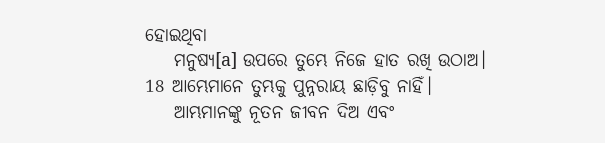ହୋଇଥିବା
    ମନୁଷ୍ୟ[a] ଉପରେ ତୁମ୍ଭେ ନିଜେ ହାତ ରଖି ଉଠାଅ।
18 ଆମ୍ଭେମାନେ ତୁମ୍ଭକୁ ପୁନ୍ନରାୟ ଛାଡ଼ିବୁ ନାହିଁ।
    ଆମ୍ଭମାନଙ୍କୁ ନୂତନ ଜୀବନ ଦିଅ ଏବଂ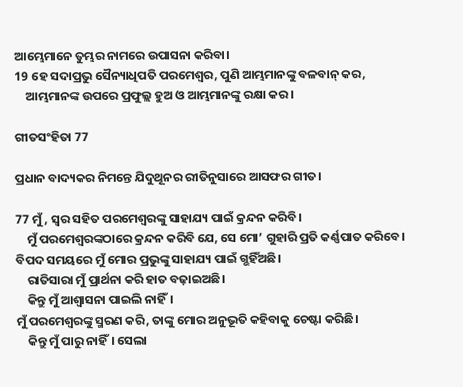ଆମ୍ଭେମାନେ ତୁମ୍ଭର ନାମରେ ଉପାସନା କରିବା।
19 ହେ ସଦାପ୍ରଭୁ ସୈନ୍ୟାଧିପତି ପରମେଶ୍ୱର, ପୁଣି ଆମ୍ଭମାନଙ୍କୁ ବଳବାନ୍ କର,
    ଆମ୍ଭମାନଙ୍କ ଉପରେ ପ୍ରଫୁଲ୍ଲ ହୁଅ ଓ ଆମ୍ଭମାନଙ୍କୁ ରକ୍ଷା କର।

ଗୀତସଂହିତା 77

ପ୍ରଧାନ ବାଦ୍ୟକର ନିମନ୍ତେ ଯିଦୁଥୂନର ରୀତିନୁସାରେ ଆସଫର ଗୀତ।

77 ମୁଁ, ସ୍ୱର ସହିତ ପରମେଶ୍ୱରଙ୍କୁ ସାହାଯ୍ୟ ପାଇଁ କ୍ରନ୍ଦନ କରିବି।
    ମୁଁ ପରମେଶ୍ୱରଙ୍କଠାରେ କ୍ରନ୍ଦନ କରିବି ଯେ, ସେ ମୋ’ ଗୁହାରି ପ୍ରତି କର୍ଣ୍ଣପାତ କରିବେ।
ବିପଦ ସମୟରେ ମୁଁ ମୋର ପ୍ରଭୁଙ୍କୁ ସାହାଯ୍ୟ ପାଇଁ ଗ୍ଭହିଁଅଛି।
    ରାତିସାରା ମୁଁ ପ୍ରାର୍ଥନା କରି ହାତ ବଢ଼ାଇଅଛି।
    କିନ୍ତୁ ମୁଁ ଆଶ୍ୱାସନା ପାଇଲି ନାହିଁ।
ମୁଁ ପରମେଶ୍ୱରଙ୍କୁ ସ୍ମରଣ କରି, ତାଙ୍କୁ ମୋର ଅନୁଭୂତି କହିବାକୁ ଚେଷ୍ଟା କରିଛି।
    କିନ୍ତୁ ମୁଁ ପାରୁ ନାହିଁ। ସେଲା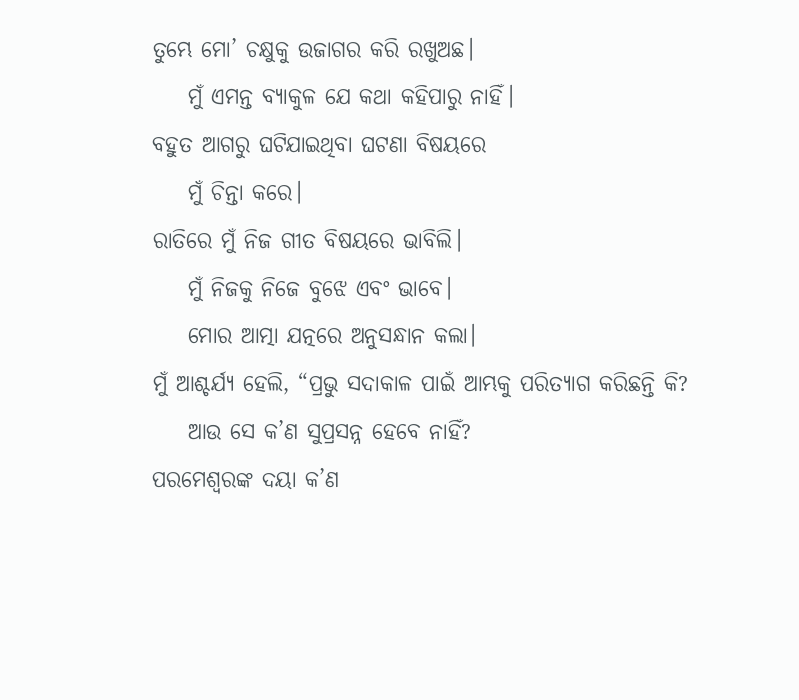ତୁମ୍ଭେ ମୋ’ ଚକ୍ଷୁକୁ ଉଜାଗର କରି ରଖୁଅଛ।
    ମୁଁ ଏମନ୍ତ ବ୍ୟାକୁଳ ଯେ କଥା କହିପାରୁ ନାହିଁ।
ବହୁତ ଆଗରୁ ଘଟିଯାଇଥିବା ଘଟଣା ବିଷୟରେ
    ମୁଁ ଚିନ୍ତା କରେ।
ରାତିରେ ମୁଁ ନିଜ ଗୀତ ବିଷୟରେ ଭାବିଲି।
    ମୁଁ ନିଜକୁ ନିଜେ ବୁଝେ ଏବଂ ଭାବେ।
    ମୋର ଆତ୍ମା ଯତ୍ନରେ ଅନୁସନ୍ଧାନ କଲା।
ମୁଁ ଆଶ୍ଚର୍ଯ୍ୟ ହେଲି, “ପ୍ରଭୁ ସଦାକାଳ ପାଇଁ ଆମ୍ଭକୁ ପରିତ୍ୟାଗ କରିଛନ୍ତି କି?
    ଆଉ ସେ କ’ଣ ସୁପ୍ରସନ୍ନ ହେବେ ନାହିଁ?
ପରମେଶ୍ୱରଙ୍କ ଦୟା କ’ଣ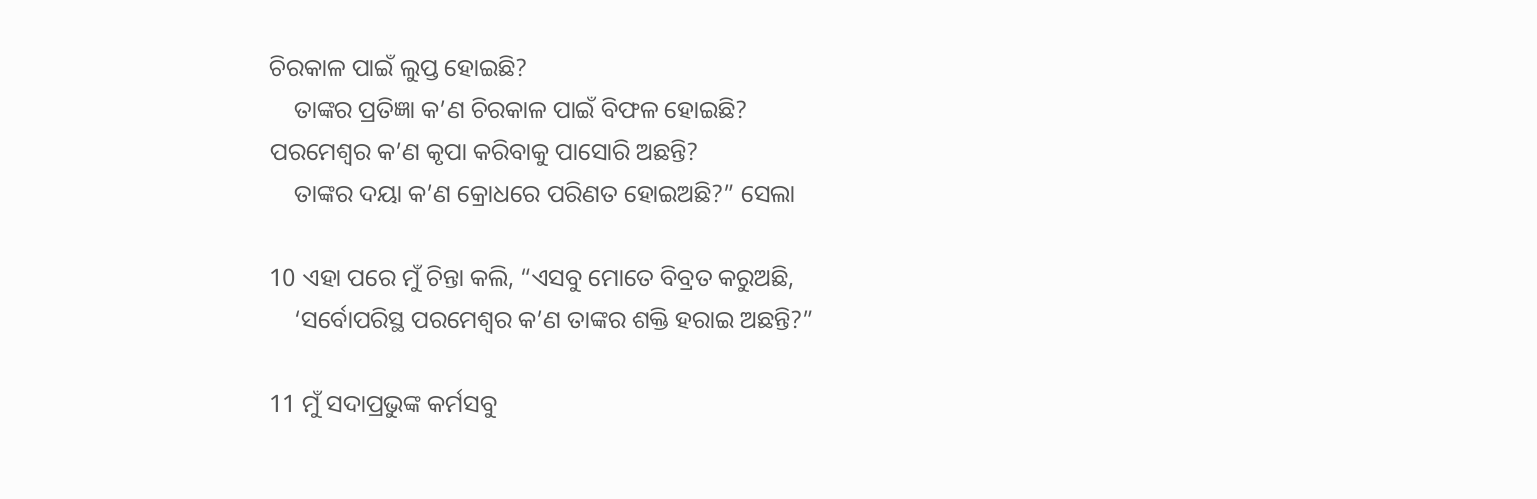ଚିରକାଳ ପାଇଁ ଲୁପ୍ତ ହୋଇଛି?
    ତାଙ୍କର ପ୍ରତିଜ୍ଞା କ’ଣ ଚିରକାଳ ପାଇଁ ବିଫଳ ହୋଇଛି?
ପରମେଶ୍ୱର କ’ଣ କୃପା କରିବାକୁ ପାସୋରି ଅଛନ୍ତି?
    ତାଙ୍କର ଦୟା କ’ଣ କ୍ରୋଧରେ ପରିଣତ ହୋଇଅଛି?” ସେଲା

10 ଏହା ପରେ ମୁଁ ଚିନ୍ତା କଲି, “ଏସବୁ ମୋତେ ବିବ୍ରତ କରୁଅଛି,
    ‘ସର୍ବୋପରିସ୍ଥ ପରମେଶ୍ୱର କ’ଣ ତାଙ୍କର ଶକ୍ତି ହରାଇ ଅଛନ୍ତି?”

11 ମୁଁ ସଦାପ୍ରଭୁଙ୍କ କର୍ମସବୁ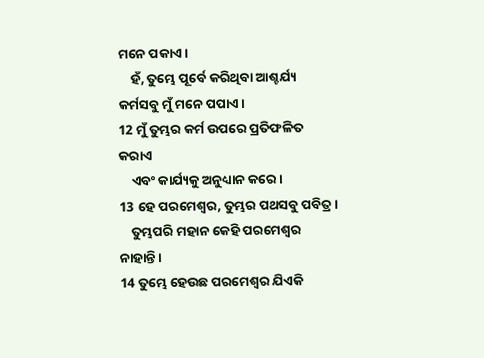ମନେ ପକାଏ।
    ହଁ, ତୁମ୍ଭେ ପୂର୍ବେ କରିଥିବା ଆଶ୍ଚର୍ଯ୍ୟ କର୍ମସବୁ ମୁଁ ମନେ ପପାଏ।
12 ମୁଁ ତୁମ୍ଭର କର୍ମ ଉପରେ ପ୍ରତିଫଳିତ କରାଏ
    ଏବଂ କାର୍ଯ୍ୟକୁ ଅନୁଧ୍ୟାନ କରେ।
13 ହେ ପରମେଶ୍ୱର, ତୁମ୍ଭର ପଥସବୁ ପବିତ୍ର।
    ତୁମ୍ଭପରି ମହାନ କେହି ପରମେଶ୍ୱର ନାହାନ୍ତି।
14 ତୁମ୍ଭେ ହେଉଛ ପରମେଶ୍ୱର ଯିଏକି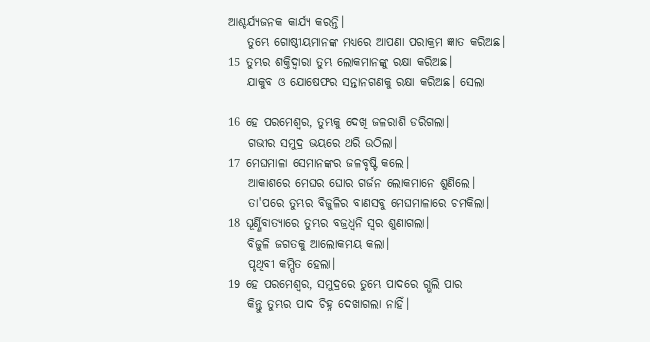ଆଶ୍ଚର୍ଯ୍ୟଜନକ କାର୍ଯ୍ୟ କରନ୍ତି।
    ତୁମ୍ଭେ ଗୋଷ୍ଠୀୟମାନଙ୍କ ମଧ୍ୟରେ ଆପଣା ପରାକ୍ରମ ଜ୍ଞାତ କରିଅଛ।
15 ତୁମ୍ଭର ଶକ୍ତିଦ୍ୱାରା ତୁମ୍ଭ ଲୋକମାନଙ୍କୁ ରକ୍ଷା କରିଅଛ।
    ଯାକୁବ ଓ ଯୋଷେଫର ସନ୍ତାନଗଣକୁ ରକ୍ଷା କରିଅଛ। ସେଲା

16 ହେ ପରମେଶ୍ୱର, ତୁମ୍ଭକୁ ଦେଖି ଜଳରାଶି ଡରିଗଲା।
    ଗଭୀର ସମୁଦ୍ର ଭୟରେ ଥରି ଉଠିଲା।
17 ମେଘମାଳା ସେମାନଙ୍କର ଜଳବୃଷ୍ଟି କଲେ।
    ଆକାଶରେ ମେଘର ଘୋର ଗର୍ଜନ ଲୋକମାନେ ଶୁଣିଲେ।
    ତା'ପରେ ତୁମ୍ଭର ବିଜୁଳିର ବାଣସବୁ ମେଘମାଳାରେ ଚମକିଲା।
18 ଘୂର୍ଣ୍ଣିବାତ୍ୟାରେ ତୁମ୍ଭର ବଜ୍ରଧ୍ୱନି ସ୍ୱର ଶୁଣାଗଲା।
    ବିଜୁଳି ଜଗତକୁ ଆଲୋକମୟ କଲା।
    ପୃଥିବୀ କମ୍ପିତ ହେଲା।
19 ହେ ପରମେଶ୍ୱର, ସମୁଦ୍ରରେ ତୁମ୍ଭେ ପାଦରେ ଗ୍ଭଲି ପାର
    କିନ୍ତୁ ତୁମ୍ଭର ପାଦ ଚିହ୍ନ ଦେଖାଗଲା ନାହିଁ।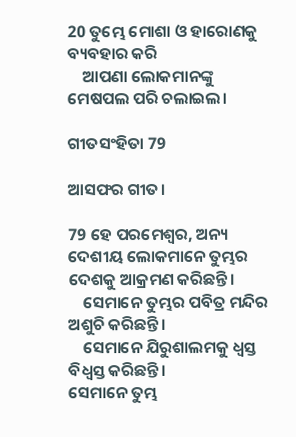20 ତୁମ୍ଭେ ମୋଶା ଓ ହାରୋଣକୁ ବ୍ୟବହାର କରି
    ଆପଣା ଲୋକମାନଙ୍କୁ ମେଷପଲ ପରି ଚଲାଇଲ।

ଗୀତସଂହିତା 79

ଆସଫର ଗୀତ।

79 ହେ ପରମେଶ୍ୱର, ଅନ୍ୟ ଦେଶୀୟ ଲୋକମାନେ ତୁମ୍ଭର ଦେଶକୁ ଆକ୍ରମଣ କରିଛନ୍ତି।
    ସେମାନେ ତୁମ୍ଭର ପବିତ୍ର ମନ୍ଦିର ଅଶୁଚି କରିଛନ୍ତି।
    ସେମାନେ ଯିରୁଶାଲମକୁ ଧ୍ୱସ୍ତ ବିଧ୍ୱସ୍ତ କରିଛନ୍ତି।
ସେମାନେ ତୁମ୍ଭ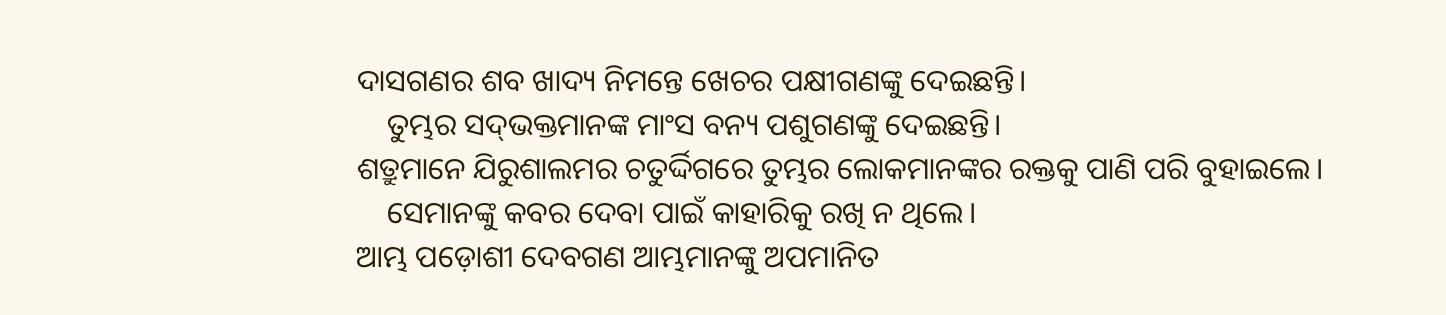ଦାସଗଣର ଶବ ଖାଦ୍ୟ ନିମନ୍ତେ ଖେଚର ପକ୍ଷୀଗଣଙ୍କୁ ଦେଇଛନ୍ତି।
    ତୁମ୍ଭର ସ‌ଦ୍‌ଭକ୍ତମାନଙ୍କ ମାଂସ ବନ୍ୟ ପଶୁଗଣଙ୍କୁ ଦେଇଛନ୍ତି।
ଶତ୍ରୁମାନେ ଯିରୁଶାଲମର ଚତୁର୍ଦ୍ଦିଗରେ ତୁମ୍ଭର ଲୋକମାନଙ୍କର ରକ୍ତକୁ ପାଣି ପରି ବୁହାଇଲେ।
    ସେମାନଙ୍କୁ କବର ଦେବା ପାଇଁ କାହାରିକୁ ରଖି ନ ଥିଲେ।
ଆମ୍ଭ ପଡ଼ୋଶୀ ଦେବଗଣ ଆମ୍ଭମାନଙ୍କୁ ଅପମାନିତ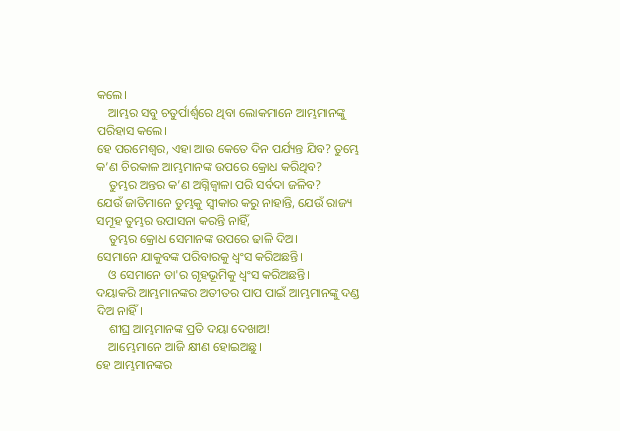କଲେ।
    ଆମ୍ଭର ସବୁ ଚତୁର୍ପାର୍ଶ୍ୱରେ ଥିବା ଲୋକମାନେ ଆମ୍ଭମାନଙ୍କୁ ପରିହାସ କଲେ।
ହେ ପରମେଶ୍ୱର, ଏହା ଆଉ କେତେ ଦିନ ପର୍ଯ୍ୟନ୍ତ ଯିବ? ତୁମ୍ଭେ କ’ଣ ଚିରକାଳ ଆମ୍ଭମାନଙ୍କ ଉପରେ କ୍ରୋଧ କରିଥିବ?
    ତୁମ୍ଭର ଅନ୍ତର କ’ଣ ଅଗ୍ନିଜ୍ୱାଳା ପରି ସର୍ବଦା ଜଳିବ?
ଯେଉଁ ଜାତିମାନେ ତୁମ୍ଭକୁ ସ୍ୱୀକାର କରୁ ନାହାନ୍ତି, ଯେଉଁ ରାଜ୍ୟ ସମୂହ ତୁମ୍ଭର ଉପାସନା କରନ୍ତି ନାହିଁ,
    ତୁମ୍ଭର କ୍ରୋଧ ସେମାନଙ୍କ ଉପରେ ଢାଳି ଦିଅ।
ସେମାନେ ଯାକୁବଙ୍କ ପରିବାରକୁ ଧ୍ୱଂସ କରିଅଛନ୍ତି।
    ଓ ସେମାନେ ତା'ର ଗୃହଭୂମିକୁ ଧ୍ୱଂସ କରିଅଛନ୍ତି।
ଦୟାକରି ଆମ୍ଭମାନଙ୍କର ଅତୀତର ପାପ ପାଇଁ ଆମ୍ଭମାନଙ୍କୁ ଦଣ୍ଡ ଦିଅ ନାହିଁ।
    ଶୀଘ୍ର ଆମ୍ଭମାନଙ୍କ ପ୍ରତି ଦୟା ଦେଖାଅ!
    ଆମ୍ଭେମାନେ ଆଜି କ୍ଷୀଣ ହୋଇଅଛୁ।
ହେ ଆମ୍ଭମାନଙ୍କର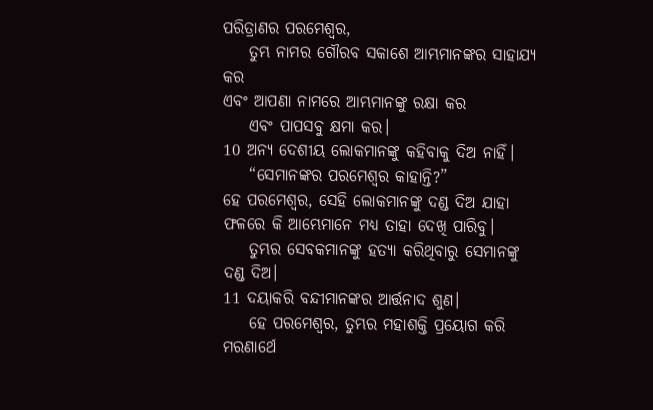ପରିତ୍ରାଣର ପରମେଶ୍ୱର,
    ତୁମ୍ଭ ନାମର ଗୌରବ ସକାଶେ ଆମ୍ଭମାନଙ୍କର ସାହାଯ୍ୟ କର
ଏବଂ ଆପଣା ନାମରେ ଆମ୍ଭମାନଙ୍କୁ ରକ୍ଷା କର
    ଏବଂ ପାପସବୁ କ୍ଷମା କର।
10 ଅନ୍ୟ ଦେଶୀୟ ଲୋକମାନଙ୍କୁ କହିବାକୁ ଦିଅ ନାହିଁ।
    “ସେମାନଙ୍କର ପରମେଶ୍ୱର କାହାନ୍ତି?”
ହେ ପରମେଶ୍ୱର, ସେହି ଲୋକମାନଙ୍କୁ ଦଣ୍ଡ ଦିଅ ଯାହା ଫଳରେ କି ଆମ୍ଭେମାନେ ମଧ୍ୟ ତାହା ଦେଖି ପାରିବୁ।
    ତୁମ୍ଭର ସେବକମାନଙ୍କୁ ହତ୍ୟା କରିଥିବାରୁ ସେମାନଙ୍କୁ ଦଣ୍ଡ ଦିଅ।
11 ଦୟାକରି ବନ୍ଦୀମାନଙ୍କର ଆର୍ତ୍ତନାଦ ଶୁଣ।
    ହେ ପରମେଶ୍ୱର, ତୁମ୍ଭର ମହାଶକ୍ତି ପ୍ରୟୋଗ କରି ମରଣାର୍ଥେ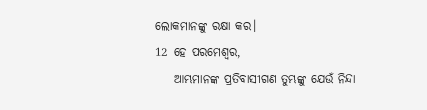ଲୋକମାନଙ୍କୁ ରକ୍ଷା କର।
12 ହେ ପରମେଶ୍ୱର,
    ଆମ୍ଭମାନଙ୍କ ପ୍ରତିବାସୀଗଣ ତୁମ୍ଭଙ୍କୁ ଯେଉଁ ନିନ୍ଦା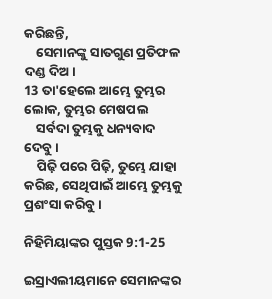କରିଛନ୍ତି,
    ସେମାନଙ୍କୁ ସାତଗୁଣ ପ୍ରତିଫଳ ଦଣ୍ଡ ଦିଅ।
13 ତା'ହେଲେ ଆମ୍ଭେ ତୁମ୍ଭର ଲୋକ, ତୁମ୍ଭର ମେଷପଲ
    ସର୍ବଦା ତୁମ୍ଭକୁ ଧନ୍ୟବାଦ ଦେବୁ।
    ପିଢ଼ି ପରେ ପିଢ଼ି, ତୁମ୍ଭେ ଯାହା କରିଛ, ସେଥିପାଇଁ ଆମ୍ଭେ ତୁମ୍ଭକୁ ପ୍ରଶଂସା କରିବୁ।

ନିହିମିୟାଙ୍କର ପୁସ୍ତକ 9:1-25

ଇସ୍ରାଏଲୀୟମାନେ ସେମାନଙ୍କର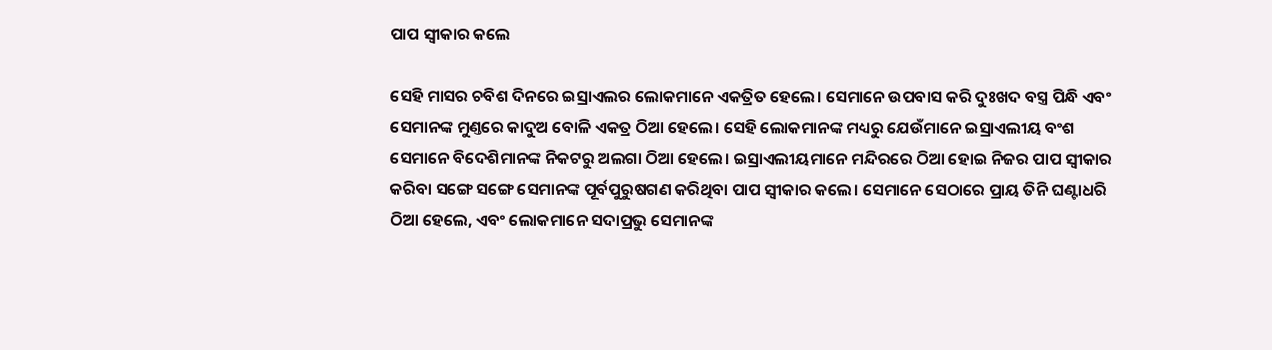ପାପ ସ୍ୱୀକାର କଲେ

ସେହି ମାସର ଚବିଶ ଦିନରେ ଇସ୍ରାଏଲର ଲୋକମାନେ ଏକତ୍ରିତ ହେଲେ। ସେମାନେ ଉପବାସ କରି ଦୁଃଖଦ ବସ୍ତ୍ର ପିନ୍ଧି ଏବଂ ସେମାନଙ୍କ ମୁଣ୍ତରେ କାଦୁଅ ବୋଳି ଏକତ୍ର ଠିଆ ହେଲେ। ସେହି ଲୋକମାନଙ୍କ ମଧ୍ୟରୁ ଯେଉଁମାନେ ଇସ୍ରାଏଲୀୟ ବଂଶ ସେମାନେ ବିଦେଶିମାନଙ୍କ ନିକଟରୁ ଅଲଗା ଠିଆ ହେଲେ। ଇସ୍ରାଏଲୀୟମାନେ ମନ୍ଦିରରେ ଠିଆ ହୋଇ ନିଜର ପାପ ସ୍ୱୀକାର କରିବା ସଙ୍ଗେ ସଙ୍ଗେ ସେମାନଙ୍କ ପୂର୍ବପୁରୁଷଗଣ କରିଥିବା ପାପ ସ୍ୱୀକାର କଲେ। ସେମାନେ ସେଠାରେ ପ୍ରାୟ ତିନି ଘଣ୍ଟାଧରି ଠିଆ ହେଲେ, ଏବଂ ଲୋକମାନେ ସଦାପ୍ରଭୁ ସେମାନଙ୍କ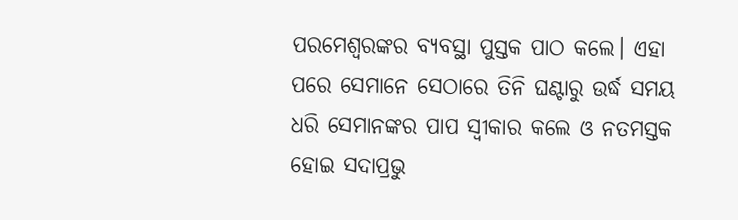ପରମେଶ୍ୱରଙ୍କର ବ୍ୟବସ୍ଥା ପୁସ୍ତକ ପାଠ କଲେ। ଏହା ପରେ ସେମାନେ ସେଠାରେ ତିନି ଘଣ୍ଟାରୁ ଉର୍ଦ୍ଧ ସମୟ ଧରି ସେମାନଙ୍କର ପାପ ସ୍ୱୀକାର କଲେ ଓ ନତମସ୍ତକ ହୋଇ ସଦାପ୍ରଭୁ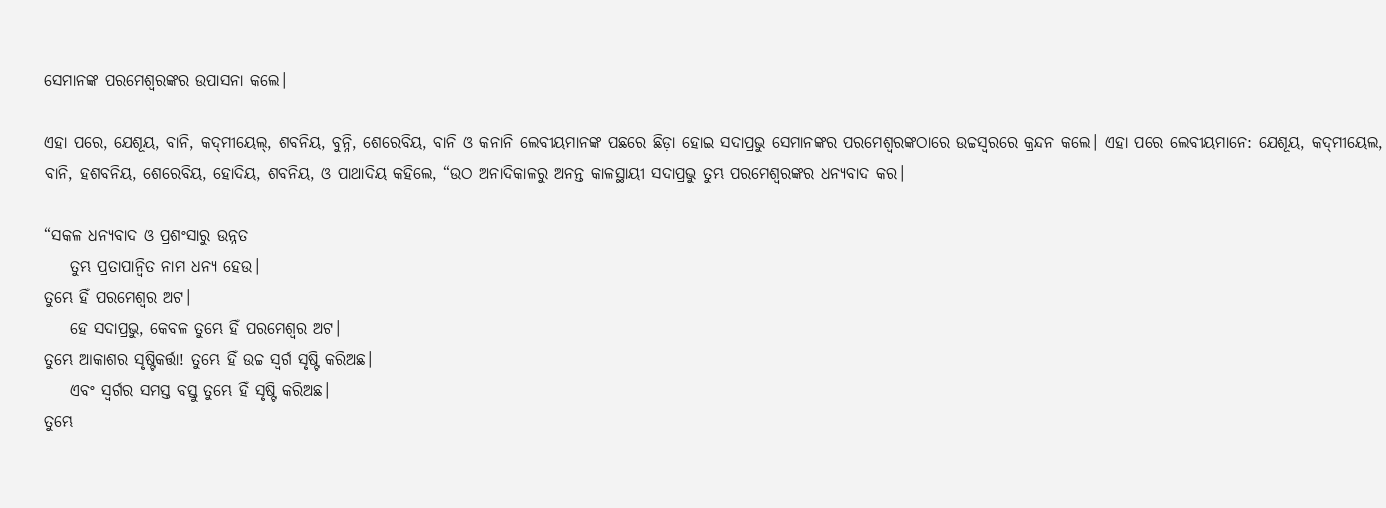ସେମାନଙ୍କ ପରମେଶ୍ୱରଙ୍କର ଉପାସନା କଲେ।

ଏହା ପରେ, ଯେଶୂୟ, ବାନି, କ‌‌‌‌‌ଦ୍‌‌‌‌‌ମୀୟେଲ୍, ଶବନିୟ, ବୁନ୍ନି, ଶେରେବିୟ, ବାନି ଓ କନାନି ଲେବୀୟମାନଙ୍କ ପଛରେ ଛିଡ଼ା ହୋଇ ସଦାପ୍ରଭୁ ସେମାନଙ୍କର ପରମେଶ୍ୱରଙ୍କଠାରେ ଉଚ୍ଚସ୍ୱରରେ କ୍ରନ୍ଦନ କଲେ। ଏହା ପରେ ଲେବୀୟମାନେ: ଯେଶୂୟ, କ‍ଦ୍‍ମୀୟେଲ, ବାନି, ହଶବନିୟ, ଶେରେବିୟ, ହୋଦିୟ, ଶବନିୟ, ଓ ପାଥାଦିୟ କହିଲେ, “ଉଠ ଅନାଦିକାଳରୁ ଅନନ୍ତ କାଳସ୍ଥାୟୀ ସଦାପ୍ରଭୁ ତୁମ୍ଭ ପରମେଶ୍ୱରଙ୍କର ଧନ୍ୟବାଦ କର।

“ସକଳ ଧନ୍ୟବାଦ ଓ ପ୍ରଶଂସାରୁ ଉନ୍ନତ
    ତୁମ୍ଭ ପ୍ରତାପାନ୍ୱିତ ନାମ ଧନ୍ୟ ହେଉ।
ତୁମ୍ଭେ ହିଁ ପରମେଶ୍ୱର ଅଟ।
    ହେ ସଦାପ୍ରଭୁ, କେବଳ ତୁମ୍ଭେ ହିଁ ପରମେଶ୍ୱର ଅଟ।
ତୁମ୍ଭେ ଆକାଶର ସୃଷ୍ଟିକର୍ତ୍ତା! ତୁମ୍ଭେ ହିଁ ଉଚ୍ଚ ସ୍ୱର୍ଗ ସୃଷ୍ଟି କରିଅଛ।
    ଏବଂ ସ୍ୱର୍ଗର ସମସ୍ତ ବସ୍ତୁ ତୁମ୍ଭେ ହିଁ ସୃଷ୍ଟି କରିଅଛ।
ତୁମ୍ଭେ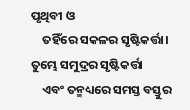ପୃଥିବୀ ଓ
    ତହିଁରେ ସକଳର ସୃଷ୍ଟିକର୍ତ୍ତା।
ତୁମ୍ଭେ ସମୁଦ୍ରର ସୃଷ୍ଟିକର୍ତ୍ତା
    ଏବଂ ତନ୍ମଧ୍ୟରେ ସମସ୍ତ ବସ୍ତୁର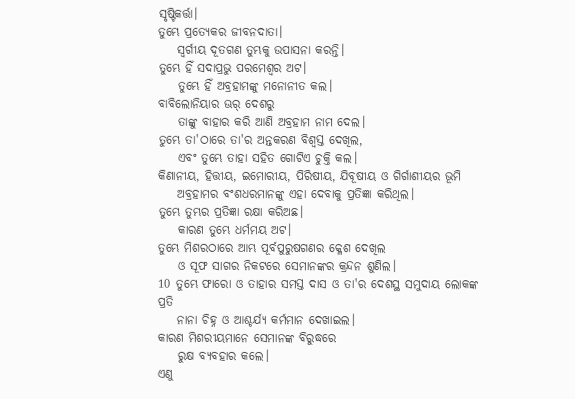ସୃଷ୍ଟିକର୍ତ୍ତା।
ତୁମ୍ଭେ ପ୍ରତ୍ୟେକର ଜୀବନଦାତା।
    ସ୍ୱର୍ଗୀୟ ଦୂତଗଣ ତୁମ୍ଭକୁ ଉପାସନା କରନ୍ତି।
ତୁମ୍ଭେ ହିଁ ସଦାପ୍ରଭୁ ପରମେଶ୍ୱର ଅଟ।
    ତୁମ୍ଭେ ହିଁ ଅବ୍ରହାମଙ୍କୁ ମନୋନୀତ କଲ।
ବାବିଲୋନିୟାର ଊର୍ ଦେଶରୁ
    ତାଙ୍କୁ ବାହାର କରି ଆଣି ଅବ୍ରହାମ ନାମ ଦେଲ।
ତୁମ୍ଭେ ତା'ଠାରେ ତା'ର ଅନ୍ତକରଣ ବିଶ୍ୱସ୍ତ ଦେଖିଲ,
    ଏବଂ ତୁମ୍ଭେ ତାହା ସହିତ ଗୋଟିଏ ଚୁକ୍ତି କଲ।
କିଣାନୀୟ, ହିତ୍ତୀୟ, ଇମୋରୀୟ, ପିରିଷୀୟ, ଯିବୂଷୀୟ ଓ ଗିର୍ଗାଶୀୟର ଭୂମି
    ଅବ୍ରହାମର ବଂଶଧରମାନଙ୍କୁ ଏହା ଦେବାକୁ ପ୍ରତିଜ୍ଞା କରିଥିଲ।
ତୁମ୍ଭେ ତୁମ୍ଭର ପ୍ରତିଜ୍ଞା ରକ୍ଷା କରିଅଛ।
    କାରଣ ତୁମ୍ଭେ ଧର୍ମମୟ ଅଟ।
ତୁମ୍ଭେ ମିଶରଠାରେ ଆମ୍ଭ ପୂର୍ବପୁରୁଷଗଣର କ୍ଳେଶ ଦେଖିଲ
    ଓ ସୂଫ ସାଗର ନିକଟରେ ସେମାନଙ୍କର କ୍ରନ୍ଦନ ଶୁଣିଲ।
10 ତୁମ୍ଭେ ଫାରୋ ଓ ତାହାର ସମସ୍ତ ଦାସ ଓ ତା'ର ଦେଶସ୍ଥ ସମୁଦାୟ ଲୋକଙ୍କ ପ୍ରତି
    ନାନା ଚିହ୍ନ ଓ ଆଶ୍ଚର୍ଯ୍ୟ କର୍ମମାନ ଦେଖାଇଲ।
କାରଣ ମିଶରୀୟମାନେ ସେମାନଙ୍କ ବିରୁଦ୍ଧରେ
    ରୁକ୍ଷ ବ୍ୟବହାର କଲେ।
ଏଣୁ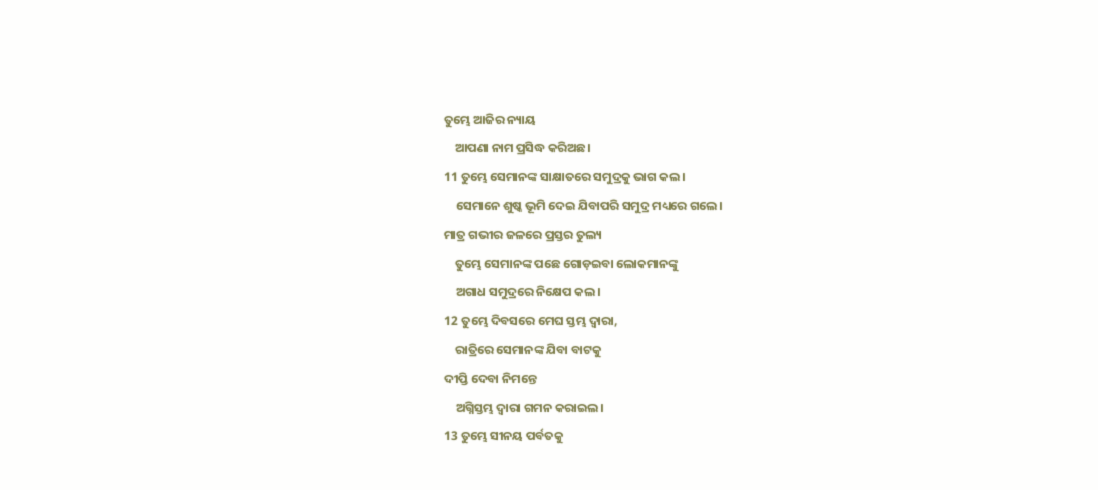ତୁମ୍ଭେ ଆଜିର ନ୍ୟାୟ
    ଆପଣା ନାମ ପ୍ରସିଦ୍ଧ କରିଅଛ।
11 ତୁମ୍ଭେ ସେମାନଙ୍କ ସାକ୍ଷାତରେ ସମୁଦ୍ରକୁ ଭାଗ କଲ।
    ସେମାନେ ଶୁଷ୍କ ଭୂମି ଦେଇ ଯିବାପରି ସମୁଦ୍ର ମଧ୍ୟରେ ଗଲେ।
ମାତ୍ର ଗଭୀର ଜଳରେ ପ୍ରସ୍ତର ତୁଲ୍ୟ
    ତୁମ୍ଭେ ସେମାନଙ୍କ ପଛେ ଗୋଡ଼ଇବା ଲୋକମାନଙ୍କୁ
    ଅଗାଧ ସମୁଦ୍ରରେ ନିକ୍ଷେପ କଲ।
12 ତୁମ୍ଭେ ଦିବସରେ ମେଘ ସ୍ତମ୍ଭ ଦ୍ୱାରା,
    ରାତ୍ରିରେ ସେମାନଙ୍କ ଯିବା ବାଟକୁ
ଦୀପ୍ତି ଦେବା ନିମନ୍ତେ
    ଅଗ୍ନିସ୍ତମ୍ଭ ଦ୍ୱାରା ଗମନ କରାଇଲ।
13 ତୁମ୍ଭେ ସୀନୟ ପର୍ବତକୁ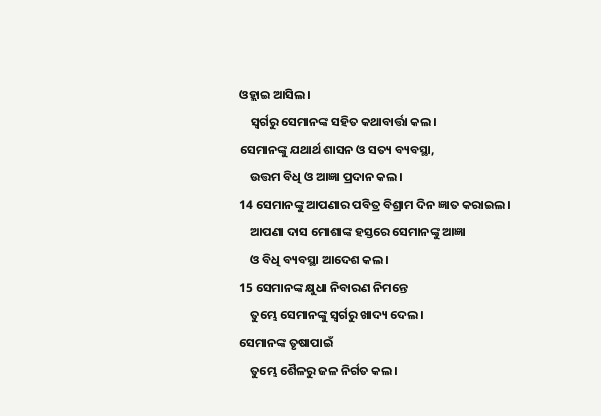ଓହ୍ଲାଇ ଆସିଲ।
    ସ୍ୱର୍ଗରୁ ସେମାନଙ୍କ ସହିତ କଥାବାର୍ତ୍ତା କଲ।
ସେମାନଙ୍କୁ ଯଥାର୍ଥ ଶାସନ ଓ ସତ୍ୟ ବ୍ୟବସ୍ଥା,
    ଉତ୍ତମ ବିଧି ଓ ଆଜ୍ଞା ପ୍ରଦାନ କଲ।
14 ସେମାନଙ୍କୁ ଆପଣାର ପବିତ୍ର ବିଶ୍ରାମ ଦିନ ଜ୍ଞାତ କରାଇଲ।
    ଆପଣା ଦାସ ମୋଶାଙ୍କ ହସ୍ତରେ ସେମାନଙ୍କୁ ଆଜ୍ଞା
    ଓ ବିଧି ବ୍ୟବସ୍ଥା ଆଦେଶ କଲ।
15 ସେମାନଙ୍କ କ୍ଷୁଧା ନିବାରଣ ନିମନ୍ତେ
    ତୁମ୍ଭେ ସେମାନଙ୍କୁ ସ୍ୱର୍ଗରୁ ଖାଦ୍ୟ ଦେଲ।
ସେମାନଙ୍କ ତୃଷାପାଇଁ
    ତୁମ୍ଭେ ଶୈଳରୁ ଜଳ ନିର୍ଗତ କଲ।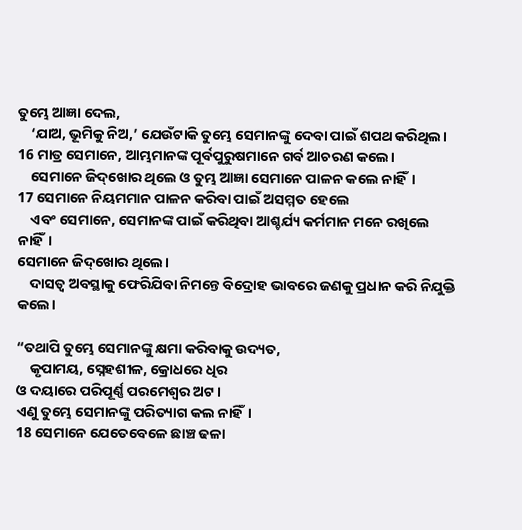ତୁମ୍ଭେ ଆଜ୍ଞା ଦେଲ,
    ‘ଯାଅ, ଭୂମିକୁ ନିଅ,’ ଯେଉଁଟାକି ତୁମ୍ଭେ ସେମାନଙ୍କୁ ଦେବା ପାଇଁ ଶପଥ କରିଥିଲ।
16 ମାତ୍ର ସେମାନେ, ଆମ୍ଭମାନଙ୍କ ପୂର୍ବପୁରୁଷମାନେ ଗର୍ବ ଆଚରଣ କଲେ।
    ସେମାନେ ଜି‌‌‌‌‌ଦ୍‌‌‌‌‌ଖୋର ଥିଲେ ଓ ତୁମ୍ଭ ଆଜ୍ଞା ସେମାନେ ପାଳନ କଲେ ନାହିଁ।
17 ସେମାନେ ନିୟମମାନ ପାଳନ କରିବା ପାଇଁ ଅସମ୍ମତ ହେଲେ
    ଏବଂ ସେମାନେ, ସେମାନଙ୍କ ପାଇଁ କରିଥିବା ଆଶ୍ଚର୍ଯ୍ୟ କର୍ମମାନ ମନେ ରଖିଲେ ନାହିଁ।
ସେମାନେ ଜି‌‌‌‌‌ଦ୍‌‌‌‌‌ଖୋର ଥିଲେ।
    ଦାସତ୍ୱ ଅବସ୍ଥାକୁ ଫେରିଯିବା ନିମନ୍ତେ ବିଦ୍ରୋହ ଭାବରେ ଜଣକୁ ପ୍ରଧାନ କରି ନିଯୁକ୍ତି କଲେ।

“ତଥାପି ତୁମ୍ଭେ ସେମାନଙ୍କୁ କ୍ଷମା କରିବାକୁ ଉଦ୍ୟତ,
    କୃପାମୟ, ସ୍ନେହଶୀଳ, କ୍ରୋଧରେ ଧିର
ଓ ଦୟାରେ ପରିପୂର୍ଣ୍ଣ ପରମେଶ୍ୱର ଅଟ।
ଏଣୁ ତୁମ୍ଭେ ସେମାନଙ୍କୁ ପରିତ୍ୟାଗ କଲ ନାହିଁ।
18 ସେମାନେ ଯେତେବେଳେ ଛାଞ୍ଚ ଢଳା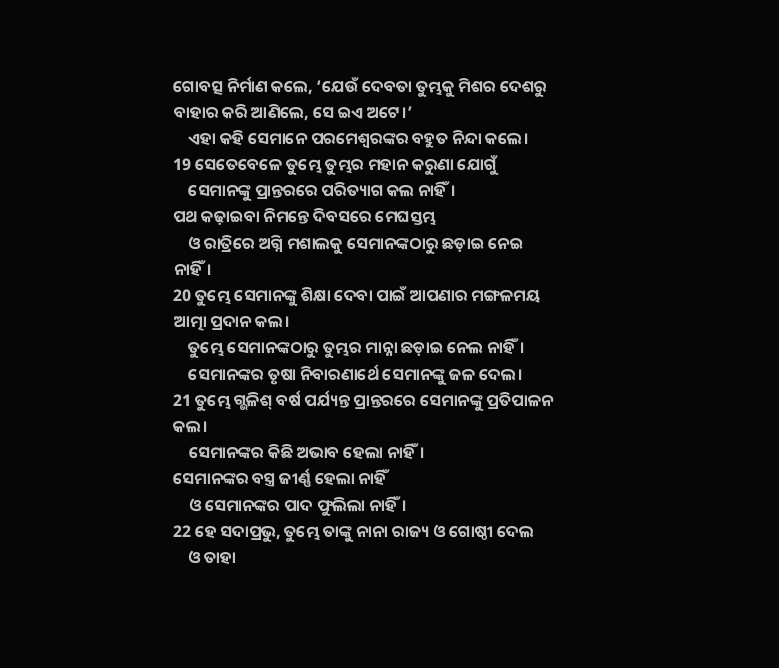ଗୋବତ୍ସ ନିର୍ମାଣ କଲେ, ‘ଯେଉଁ ଦେବତା ତୁମ୍ଭକୁ ମିଶର ଦେଶରୁ ବାହାର କରି ଆଣିଲେ, ସେ ଇଏ ଅଟେ।’
    ଏହା କହି ସେମାନେ ପରମେଶ୍ୱରଙ୍କର ବହୁତ ନିନ୍ଦା କଲେ।
19 ସେତେବେଳେ ତୁମ୍ଭେ ତୁମ୍ଭର ମହାନ କରୁଣା ଯୋଗୁଁ
    ସେମାନଙ୍କୁ ପ୍ରାନ୍ତରରେ ପରିତ୍ୟାଗ କଲ ନାହିଁ।
ପଥ କଢ଼ାଇବା ନିମନ୍ତେ ଦିବସରେ ମେଘସ୍ତମ୍ଭ
    ଓ ରାତ୍ରିରେ ଅଗ୍ନି ମଶାଲକୁ ସେମାନଙ୍କଠାରୁ ଛଡ଼ାଇ ନେଇ ନାହିଁ।
20 ତୁମ୍ଭେ ସେମାନଙ୍କୁ ଶିକ୍ଷା ଦେବା ପାଇଁ ଆପଣାର ମଙ୍ଗଳମୟ ଆତ୍ମା ପ୍ରଦାନ କଲ।
    ତୁମ୍ଭେ ସେମାନଙ୍କଠାରୁ ତୁମ୍ଭର ମାନ୍ନା ଛଡ଼ାଇ ନେଲ ନାହିଁ।
    ସେମାନଙ୍କର ତୃଷା ନିବାରଣାର୍ଥେ ସେମାନଙ୍କୁ ଜଳ ଦେଲ।
21 ତୁମ୍ଭେ ଗ୍ଭଳିଶ୍ ବର୍ଷ ପର୍ଯ୍ୟନ୍ତ ପ୍ରାନ୍ତରରେ ସେମାନଙ୍କୁ ପ୍ରତିପାଳନ କଲ।
    ସେମାନଙ୍କର କିଛି ଅଭାବ ହେଲା ନାହିଁ।
ସେମାନଙ୍କର ବସ୍ତ୍ର ଜୀର୍ଣ୍ଣ ହେଲା ନାହିଁ
    ଓ ସେମାନଙ୍କର ପାଦ ଫୁଲିଲା ନାହିଁ।
22 ହେ ସଦାପ୍ରଭୁ, ତୁମ୍ଭେ ତାଙ୍କୁ ନାନା ରାଜ୍ୟ ଓ ଗୋଷ୍ଠୀ ଦେଲ
    ଓ ତାହା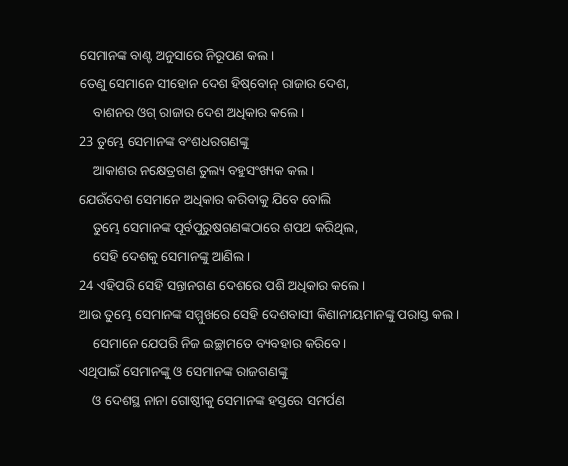ସେମାନଙ୍କ ବାଣ୍ଟ ଅନୁସାରେ ନିରୂପଣ କଲ।
ତେଣୁ ସେମାନେ ସୀହୋନ ଦେଶ ହି‌‌‌‌ଷ୍‌‌‌‌ବୋନ୍ ରାଜାର ଦେଶ,
    ବାଶନର ଓଗ୍ ରାଜାର ଦେଶ ଅଧିକାର କଲେ।
23 ତୁମ୍ଭେ ସେମାନଙ୍କ ବଂଶଧରଗଣଙ୍କୁ
    ଆକାଶର ନକ୍ଷେତ୍ରଗଣ ତୁଲ୍ୟ ବହୁସଂଖ୍ୟକ କଲ।
ଯେଉଁଦେଶ ସେମାନେ ଅଧିକାର କରିବାକୁ ଯିବେ ବୋଲି
    ତୁମ୍ଭେ ସେମାନଙ୍କ ପୂର୍ବପୁରୁଷଗଣଙ୍କଠାରେ ଶପଥ କରିଥିଲ,
    ସେହି ଦେଶକୁ ସେମାନଙ୍କୁ ଆଣିଲ।
24 ଏହିପରି ସେହି ସନ୍ତାନଗଣ ଦେଶରେ ପଶି ଅଧିକାର କଲେ।
ଆଉ ତୁମ୍ଭେ ସେମାନଙ୍କ ସମ୍ମୁଖରେ ସେହି ଦେଶବାସୀ କିଣାନୀୟମାନଙ୍କୁ ପରାସ୍ତ କଲ।
    ସେମାନେ ଯେପରି ନିଜ ଇଚ୍ଛାମତେ ବ୍ୟବହାର କରିବେ।
ଏଥିପାଇଁ ସେମାନଙ୍କୁ ଓ ସେମାନଙ୍କ ରାଜଗଣଙ୍କୁ
    ଓ ଦେଶସ୍ଥ ନାନା ଗୋଷ୍ଠୀକୁ ସେମାନଙ୍କ ହସ୍ତରେ ସମର୍ପଣ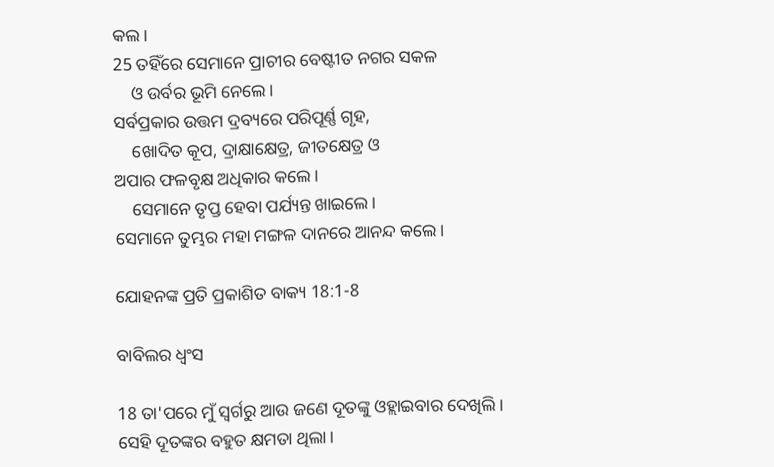କଲ।
25 ତହିଁରେ ସେମାନେ ପ୍ରାଚୀର ବେଷ୍ଟୀତ ନଗର ସକଳ
    ଓ ଉର୍ବର ଭୂମି ନେଲେ।
ସର୍ବପ୍ରକାର ଉତ୍ତମ ଦ୍ରବ୍ୟରେ ପରିପୂର୍ଣ୍ଣ ଗୃହ,
    ଖୋଦିତ କୂପ, ଦ୍ରାକ୍ଷାକ୍ଷେତ୍ର, ଜୀତକ୍ଷେତ୍ର ଓ
ଅପାର ଫଳବୃକ୍ଷ ଅଧିକାର କଲେ।
    ସେମାନେ ତୃପ୍ତ ହେବା ପର୍ଯ୍ୟନ୍ତ ଖାଇଲେ।
ସେମାନେ ତୁମ୍ଭର ମହା ମଙ୍ଗଳ ଦାନରେ ଆନନ୍ଦ କଲେ।

ଯୋହନଙ୍କ ପ୍ରତି ପ୍ରକାଶିତ ବାକ୍ୟ 18:1-8

ବାବିଲର ଧ୍ୱଂସ

18 ତା'ପରେ ମୁଁ ସ୍ୱର୍ଗରୁ ଆଉ ଜଣେ ଦୂତଙ୍କୁ ଓହ୍ଲାଇବାର ଦେଖିଲି। ସେହି ଦୂତଙ୍କର ବହୁତ କ୍ଷମତା ଥିଲା।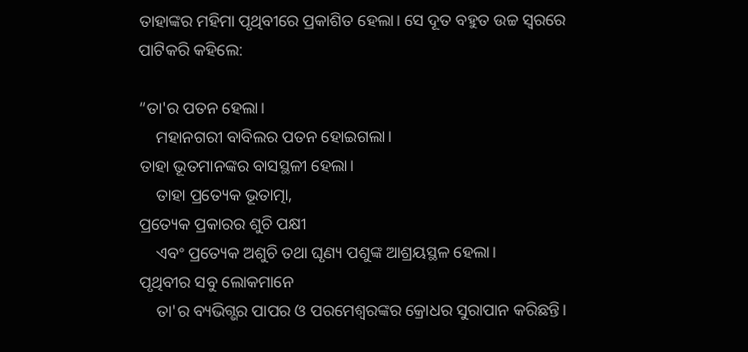ତାହାଙ୍କର ମହିମା ପୃଥିବୀରେ ପ୍ରକାଶିତ ହେଲା। ସେ ଦୂତ ବହୁତ ଉଚ୍ଚ ସ୍ୱରରେ ପାଟିକରି କହିଲେ:

“ତା'ର ପତନ ହେଲା।
    ମହାନଗରୀ ବାବିଲର ପତନ ହୋଇଗଲା।
ତାହା ଭୂତମାନଙ୍କର ବାସସ୍ଥଳୀ ହେଲା।
    ତାହା ପ୍ରତ୍ୟେକ ଭୂତାତ୍ମା,
ପ୍ରତ୍ୟେକ ପ୍ରକାରର ଶୁଚି ପକ୍ଷୀ
    ଏବଂ ପ୍ରତ୍ୟେକ ଅଶୁଚି ତଥା ଘୃଣ୍ୟ ପଶୁଙ୍କ ଆଶ୍ରୟସ୍ଥଳ ହେଲା।
ପୃଥିବୀର ସବୁ ଲୋକମାନେ
    ତା'ର ବ୍ୟଭିଗ୍ଭର ପାପର ଓ ପରମେଶ୍ୱରଙ୍କର କ୍ରୋଧର ସୁରାପାନ କରିଛନ୍ତି।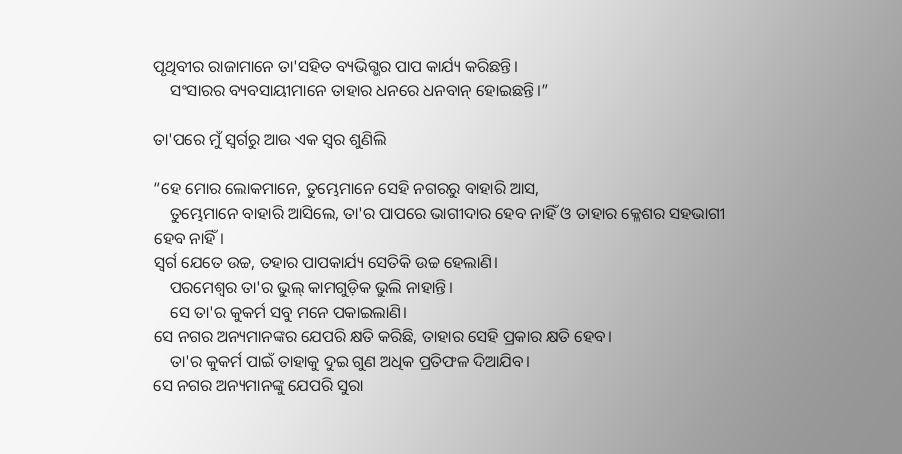ପୃଥିବୀର ରାଜାମାନେ ତା'ସହିତ ବ୍ୟଭିଗ୍ଭର ପାପ କାର୍ଯ୍ୟ କରିଛନ୍ତି।
    ସଂସାରର ବ୍ୟବସାୟୀମାନେ ତାହାର ଧନରେ ଧନବାନ୍ ହୋଇଛନ୍ତି।”

ତା'ପରେ ମୁଁ ସ୍ୱର୍ଗରୁ ଆଉ ଏକ ସ୍ୱର ଶୁଣିଲି

“ହେ ମୋର ଲୋକମାନେ, ତୁମ୍ଭେମାନେ ସେହି ନଗରରୁ ବାହାରି ଆସ,
    ତୁମ୍ଭେମାନେ ବାହାରି ଆସିଲେ, ତା'ର ପାପରେ ଭାଗୀଦାର ହେବ ନାହିଁ ଓ ତାହାର କ୍ଳେଶର ସହଭାଗୀ ହେବ ନାହିଁ।
ସ୍ୱର୍ଗ ଯେତେ ଉଚ୍ଚ, ତହାର ପାପକାର୍ଯ୍ୟ ସେତିକି ଉଚ୍ଚ ହେଲାଣି।
    ପରମେଶ୍ୱର ତା'ର ଭୁଲ୍ କାମଗୁଡ଼ିକ ଭୁଲି ନାହାନ୍ତି।
    ସେ ତା'ର କୁକର୍ମ ସବୁ ମନେ ପକାଇଲାଣି।
ସେ ନଗର ଅନ୍ୟମାନଙ୍କର ଯେପରି କ୍ଷତି କରିଛି, ତାହାର ସେହି ପ୍ରକାର କ୍ଷତି ହେବ।
    ତା'ର କୁକର୍ମ ପାଇଁ ତାହାକୁ ଦୁଇ ଗୁଣ ଅଧିକ ପ୍ରତିଫଳ ଦିଆଯିବ।
ସେ ନଗର ଅନ୍ୟମାନଙ୍କୁ ଯେପରି ସୁରା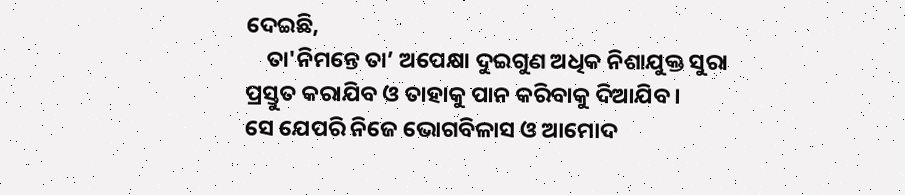ଦେଇଛି,
    ତା'ନିମନ୍ତେ ତା’ ଅପେକ୍ଷା ଦୁଇଗୁଣ ଅଧିକ ନିଶାଯୁକ୍ତ ସୁରା ପ୍ରସ୍ତୁତ କରାଯିବ ଓ ତାହାକୁ ପାନ କରିବାକୁ ଦିଆଯିବ।
ସେ ଯେପରି ନିଜେ ଭୋଗବିଳାସ ଓ ଆମୋଦ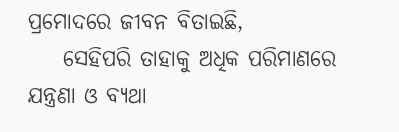ପ୍ରମୋଦରେ ଜୀବନ ବିତାଇଛି,
    ସେହିପରି ତାହାକୁ ଅଧିକ ପରିମାଣରେ ଯନ୍ତ୍ରଣା ଓ ବ୍ୟଥା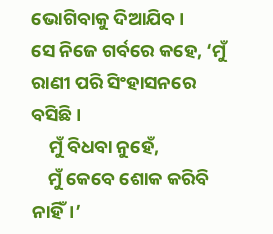ଭୋଗିବାକୁ ଦିଆଯିବ।
ସେ ନିଜେ ଗର୍ବରେ କହେ, ‘ମୁଁ ରାଣୀ ପରି ସିଂହାସନରେ ବସିଛି।
    ମୁଁ ବିଧବା ନୁହେଁ,
    ମୁଁ କେବେ ଶୋକ କରିବି ନାହିଁ।’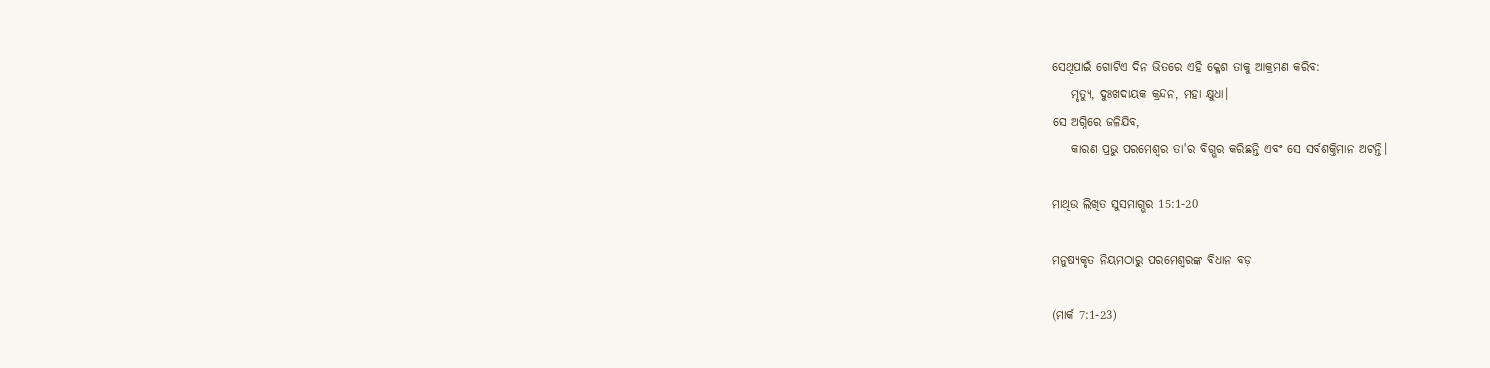ସେଥିପାଇଁ ଗୋଟିଏ ଦିନ ଭିତରେ ଏହି କ୍ଳେଶ ତାକୁ ଆକ୍ରମଣ କରିବ:
    ମୃତ୍ୟୁ, ଦୁଃଖଦାୟକ କ୍ରନ୍ଦନ, ମହା କ୍ଷୁଧା।
ସେ ଅଗ୍ନିରେ ଜଳିଯିବ,
    କାରଣ ପ୍ରଭୁ ପରମେଶ୍ୱର ତା'ର ବିଗ୍ଭର କରିଛନ୍ତି ଏବଂ ସେ ସର୍ବଶକ୍ତିମାନ ଅଟନ୍ତି।

ମାଥିଉ ଲିଖିତ ସୁସମାଗ୍ଭର 15:1-20

ମନୁଷ୍ୟକୃତ ନିୟମଠାରୁ ପରମେଶ୍ୱରଙ୍କ ବିଧାନ ବଡ଼

(ମାର୍କ 7:1-23)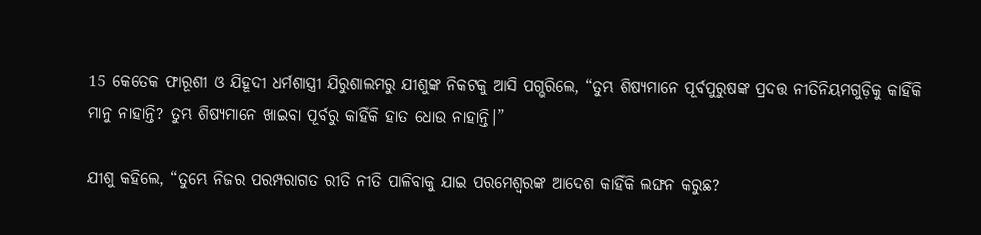15 କେତେକ ଫାରୂଶୀ ଓ ଯିହୂଦୀ ଧର୍ମଶାସ୍ତ୍ରୀ ଯିରୁଶାଲମରୁ ଯୀଶୁଙ୍କ ନିକଟକୁ ଆସି ପଗ୍ଭରିଲେ, “ତୁମ୍ଭ ଶିଷ୍ୟମାନେ ପୂର୍ବପୁରୁଷଙ୍କ ପ୍ରଦତ୍ତ ନୀତିନିୟମଗୁଡ଼ିକୁ କାହିଁକି ମାନୁ ନାହାନ୍ତି? ତୁମ୍ଭ ଶିଷ୍ୟମାନେ ଖାଇବା ପୂର୍ବରୁ କାହିଁକି ହାତ ଧୋଉ ନାହାନ୍ତି।”

ଯୀଶୁ କହିଲେ, “ତୁମ୍ଭେ ନିଜର ପରମ୍ପରାଗତ ରୀତି ନୀତି ପାଳିବାକୁ ଯାଇ ପରମେଶ୍ୱରଙ୍କ ଆଦେଶ କାହିଁକି ଲଙ୍ଘନ କରୁଛ?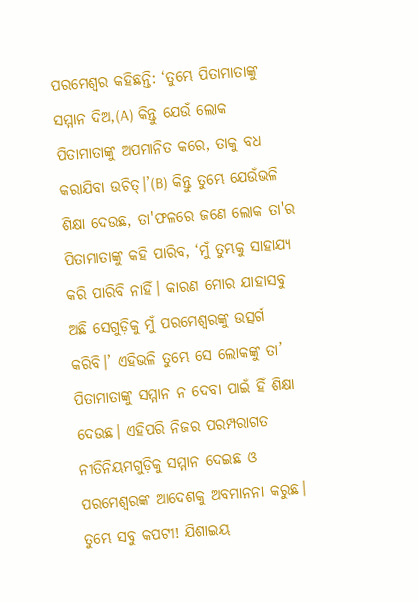ପରମେଶ୍ୱର କହିଛନ୍ତି: ‘ତୁମ୍ଭେ ପିତାମାତାଙ୍କୁ ସମ୍ମାନ ଦିଅ,(A) କିନ୍ତୁ ଯେଉଁ ଲୋକ ପିତାମାତାଙ୍କୁ ଅପମାନିତ କରେ, ତାକୁ ବଧ କରାଯିବା ଉଚିତ୍।’(B) କିନ୍ତୁ ତୁମ୍ଭେ ଯେଉଁଭଳି ଶିକ୍ଷା ଦେଉଛ, ତା'ଫଳରେ ଜଣେ ଲୋକ ତା'ର ପିତାମାତାଙ୍କୁ କହି ପାରିବ, ‘ମୁଁ ତୁମ୍ଭକୁ ସାହାଯ୍ୟ କରି ପାରିବି ନାହିଁ। କାରଣ ମୋର ଯାହାସବୁ ଅଛି ସେଗୁଡ଼ିକୁ ମୁଁ ପରମେଶ୍ୱରଙ୍କୁ ଉତ୍ସର୍ଗ କରିବି।’ ଏହିଭଳି ତୁମ୍ଭେ ସେ ଲୋକଙ୍କୁ ତା’ ପିତାମାତାଙ୍କୁ ସମ୍ମାନ ନ ଦେବା ପାଇଁ ହିଁ ଶିକ୍ଷା ଦେଉଛ। ଏହିପରି ନିଜର ପରମ୍ପରାଗତ ନୀତିନିୟମଗୁଡ଼ିକୁ ସମ୍ମାନ ଦେଇଛ ଓ ପରମେଶ୍ୱରଙ୍କ ଆଦେଶକୁ ଅବମାନନା କରୁଛ। ତୁମ୍ଭେ ସବୁ କପଟୀ! ଯିଶାଇୟ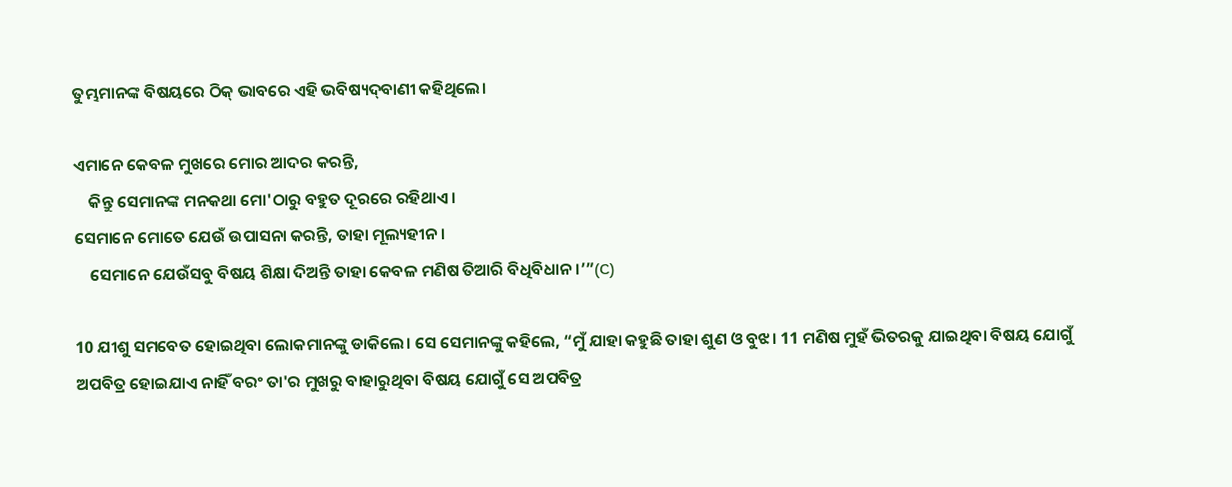ତୁମ୍ଭମାନଙ୍କ ବିଷୟରେ ଠି‌କ୍‌ ଭାବରେ ଏହି ଭବିଷ୍ୟ‌‌‌‌‌‌‌ଦ୍‌‌ବାଣୀ କହିଥିଲେ।

ଏମାନେ କେବଳ ମୁଖରେ ମୋର ଆଦର କରନ୍ତି,
    କିନ୍ତୁ ସେମାନଙ୍କ ମନକଥା ମୋ'ଠାରୁ ବହୁତ ଦୂରରେ ରହିଥାଏ।
ସେମାନେ ମୋତେ ଯେଉଁ ଉପାସନା କରନ୍ତି, ତାହା ମୂଲ୍ୟହୀନ।
    ସେମାନେ ଯେଉଁସବୁ ବିଷୟ ଶିକ୍ଷା ଦିଅନ୍ତି ତାହା କେବଳ ମଣିଷ ତିଆରି ବିଧିବିଧାନ।’”(C)

10 ଯୀଶୁ ସମବେତ ହୋଇଥିବା ଲୋକମାନଙ୍କୁ ଡାକିଲେ। ସେ ସେମାନଙ୍କୁ କହିଲେ, “ମୁଁ ଯାହା କହୁଛି ତାହା ଶୁଣ ଓ ବୁଝ। 11 ମଣିଷ ମୁହଁ ଭିତରକୁ ଯାଇଥିବା ବିଷୟ ଯୋଗୁଁ ଅପବିତ୍ର ହୋଇଯାଏ ନାହିଁ ବରଂ ତା'ର ମୁଖରୁ ବାହାରୁଥିବା ବିଷୟ ଯୋଗୁଁ ସେ ଅପବିତ୍ର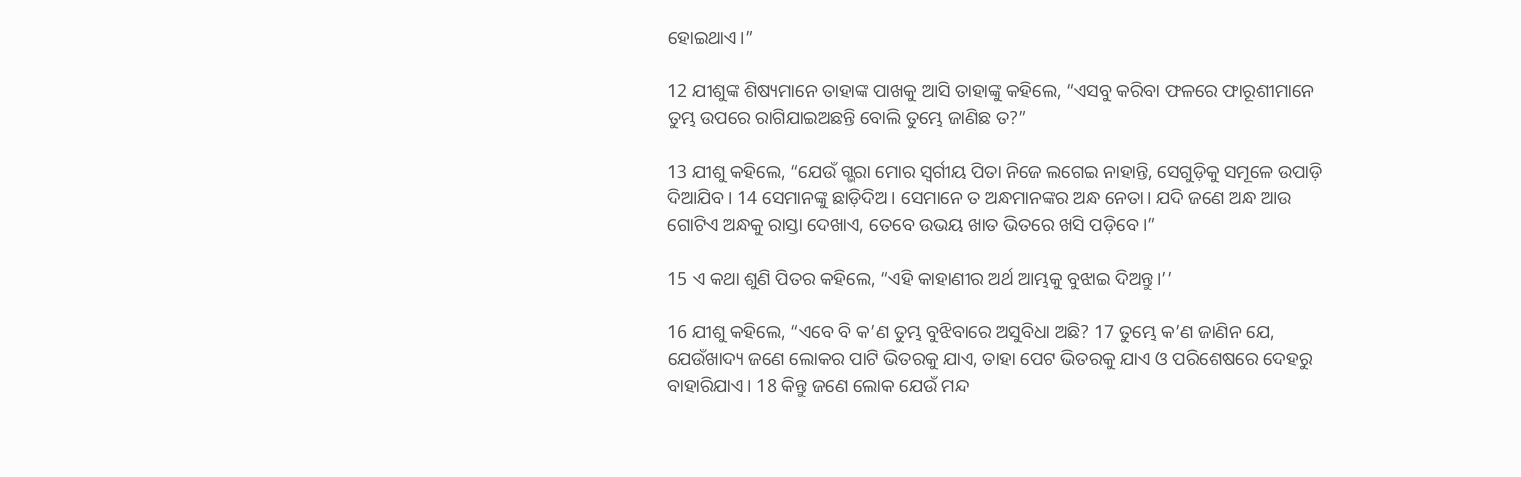ହୋଇଥାଏ।”

12 ଯୀଶୁଙ୍କ ଶିଷ୍ୟମାନେ ତାହାଙ୍କ ପାଖକୁ ଆସି ତାହାଙ୍କୁ କହିଲେ, “ଏସବୁ କରିବା ଫଳରେ ଫାରୂଶୀମାନେ ତୁମ୍ଭ ଉପରେ ରାଗିଯାଇଅଛନ୍ତି ବୋଲି ତୁମ୍ଭେ ଜାଣିଛ ତ?”

13 ଯୀଶୁ କହିଲେ, “ଯେଉଁ ଗ୍ଭରା ମୋର ସ୍ୱର୍ଗୀୟ ପିତା ନିଜେ ଲଗେଇ ନାହାନ୍ତି, ସେଗୁଡ଼ିକୁ ସମୂଳେ ଉପାଡ଼ି ଦିଆଯିବ। 14 ସେମାନଙ୍କୁ ଛାଡ଼ିଦିଅ। ସେମାନେ ତ ଅନ୍ଧମାନଙ୍କର ଅନ୍ଧ ନେତା। ଯଦି ଜଣେ ଅନ୍ଧ ଆଉ ଗୋଟିଏ ଅନ୍ଧକୁ ରାସ୍ତା ଦେଖାଏ, ତେବେ ଉଭୟ ଖାତ ଭିତରେ ଖସି ପଡ଼ିବେ।”

15 ଏ କଥା ଶୁଣି ପିତର କହିଲେ, “ଏହି କାହାଣୀର ଅର୍ଥ ଆମ୍ଭକୁ ବୁଝାଇ ଦିଅନ୍ତୁ।’’

16 ଯୀଶୁ କହିଲେ, “ଏବେ ବି କ’ଣ ତୁମ୍ଭ ବୁଝିବାରେ ଅସୁବିଧା ଅଛି? 17 ତୁମ୍ଭେ କ’ଣ ଜାଣିନ ଯେ, ଯେଉଁଖାଦ୍ୟ ଜଣେ ଲୋକର ପାଟି ଭିତରକୁ ଯାଏ, ତାହା ପେଟ ଭିତରକୁ ଯାଏ ଓ ପରିଶେଷରେ ଦେହରୁ ବାହାରିଯାଏ। 18 କିନ୍ତୁ ଜଣେ ଲୋକ ଯେଉଁ ମନ୍ଦ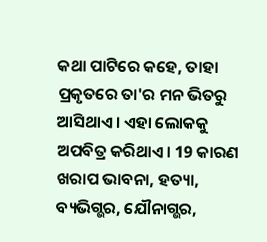କଥା ପାଟିରେ କହେ, ତାହା ପ୍ରକୃତରେ ତା'ର ମନ ଭିତରୁ ଆସିଥାଏ। ଏହା ଲୋକକୁ ଅପବିତ୍ର କରିଥାଏ। 19 କାରଣ ଖରାପ ଭାବନା, ହତ୍ୟା, ବ୍ୟଭିଗ୍ଭର, ଯୌନାଗ୍ଭର,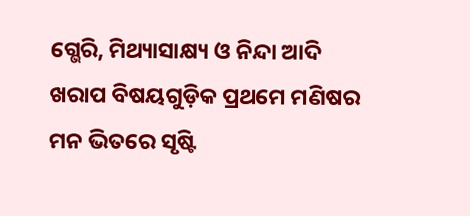ଗ୍ଭେରି, ମିଥ୍ୟାସାକ୍ଷ୍ୟ ଓ ନିନ୍ଦା ଆଦି ଖରାପ ବିଷୟଗୁଡ଼ିକ ପ୍ରଥମେ ମଣିଷର ମନ ଭିତରେ ସୃଷ୍ଟି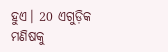ହୁଏ। 20 ଏଗୁଡ଼ିକ ମଣିଷକୁ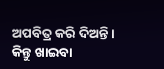ଅପବିତ୍ର କରି ଦିଅନ୍ତି। କିନ୍ତୁ ଖାଇବା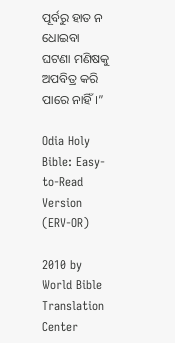ପୂର୍ବରୁ ହାତ ନ ଧୋଇବା ଘଟଣା ମଣିଷକୁ ଅପବିତ୍ର କରି ପାରେ ନାହିଁ।”

Odia Holy Bible: Easy-to-Read Version (ERV-OR)

2010 by World Bible Translation Center